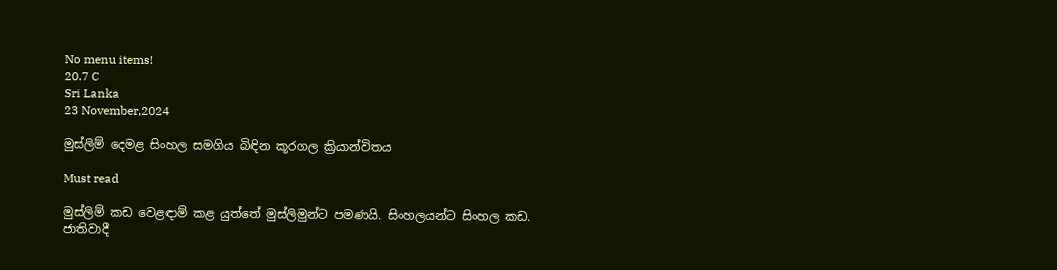No menu items!
20.7 C
Sri Lanka
23 November,2024

මුස්ලිම් දෙමළ සිංහල සමගිය බිඳින කූරගල ක්‍රියාන්විතය

Must read

මුස්ලිම් කඩ වෙළඳාම් කළ යුත්තේ මුස්ලිමුන්ට පමණයි. සිංහලයන්ට සිංහල කඩ.
ජාතිවාදී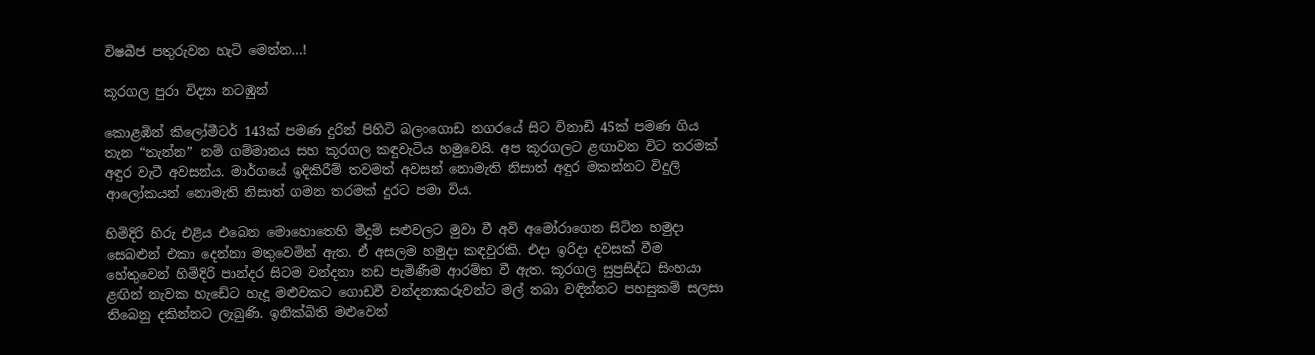විෂබීජ පතුරුවන හැටි මෙන්න…!

කූරගල පුරා විද්‍යා නටඹුන්

කොළඹින් කිලෝමීටර් 143ක් පමණ දුරින් පිහිටි බලංගොඩ නගරයේ සිට විනාඩි 45ක් පමණ ගිය තැන “තැන්න” නම් ගම්මානය සහ කූරගල කඳුවැටිය හමුවෙයි. අප කූරගලට ළඟාවන විට තරමක් අඳුර වැටී අවසන්ය. මාර්ගයේ ඉදිකිරීම් තවමත් අවසන් නොමැති නිසාත් අඳුර මකන්නට විදුලි ආලෝකයන් නොමැති නිසාත් ගමන තරමක් දුරට පමා විය.

හිමිදිරි හිරු එළිය එබෙන මොහොතෙහි මීදුම් සළුවලට මුවා වී අවි අමෝරාගෙන සිටින හමුදා සෙබළුන් එකා දෙන්නා මතුවෙමින් ඇත. ඒ අසලම හමුදා කඳවුරකි. එදා ඉරිදා දවසක් වීම හේතුවෙන් හිමිදිරි පාන්දර සිටම වන්දනා නඩ පැමිණීම ආරම්භ වී ඇත. කූරගල සුප්‍රසිද්ධ සිංහයා ළඟින් නැවක හැඩේට හැදූ මළුවකට ගොඩවී වන්දනාකරුවන්ට මල් තබා වඳින්නට පහසුකම් සලසා තිබෙනු දකින්නට ලැබුණි. ඉනික්බිති මළුවෙන්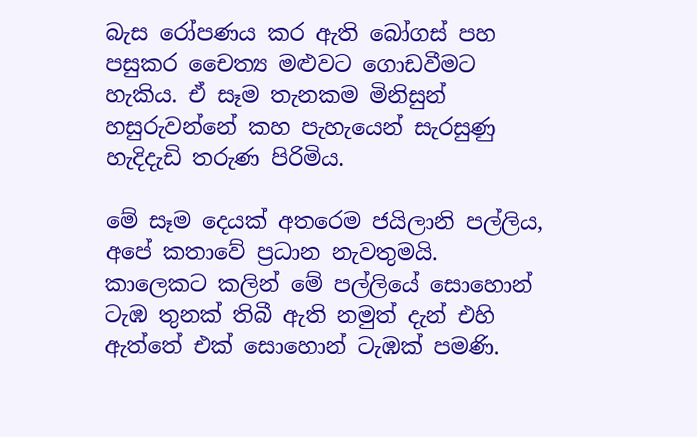බැස රෝපණය කර ඇති බෝගස් පහ පසුකර චෛත්‍ය මළුවට ගොඩවීමට හැකිය. ඒ සෑම තැනකම මිනිසුන් හසුරුවන්නේ කහ පැහැයෙන් සැරසුණු හැදිදැඩි තරුණ පිරිමිය.

මේ සෑම දෙයක් අතරෙම ජයිලානි පල්ලිය, අපේ කතාවේ ප්‍රධාන නැවතුමයි. කාලෙකට කලින් මේ පල්ලියේ සොහොන් ටැඹ තුනක් තිබී ඇති නමුත් දැන් එහි ඇත්තේ එක් සොහොන් ටැඹක් පමණි.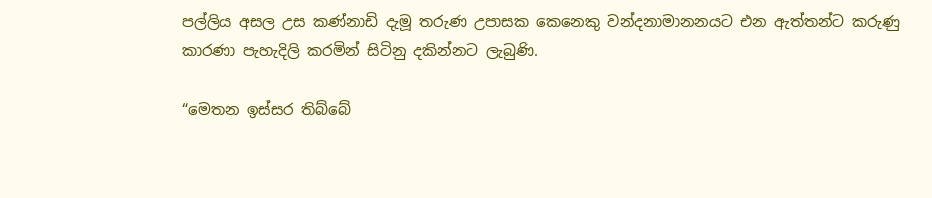පල්ලිය අසල උස කණ්නාඩි දැමූ තරුණ උපාසක කෙනෙකු වන්දනාමානනයට එන ඇත්තන්ට කරුණු කාරණා පැහැදිලි කරමින් සිටිනු දකින්නට ලැබුණි.

“මෙතන ඉස්සර තිබ්බේ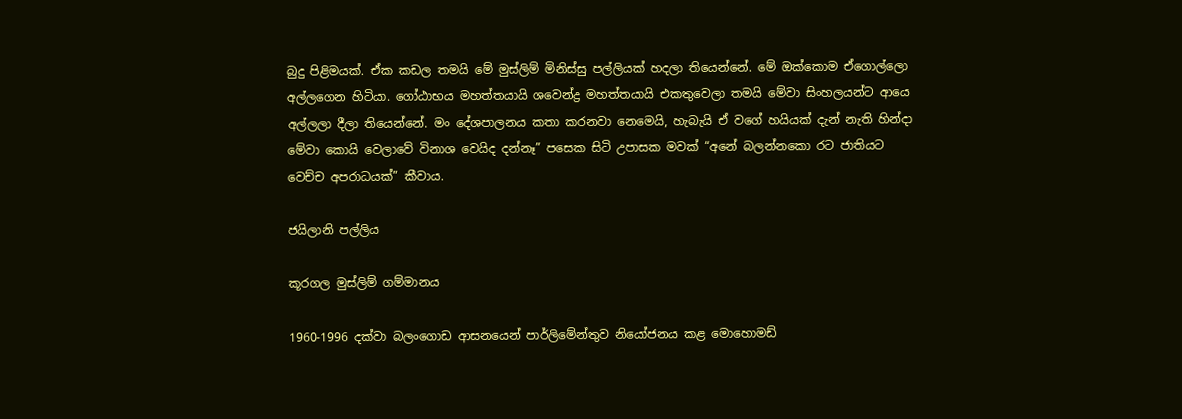බුදු පිළිමයක්. ඒක කඩල තමයි මේ මුස්ලිම් මිනිස්සු පල්ලියක් හදලා තියෙන්නේ. මේ ඔක්කොම ඒගොල්ලො අල්ලගෙන හිටියා. ගෝඨාභය මහත්තයායි ශවෙන්ද්‍ර මහත්තයායි එකතුවෙලා තමයි මේවා සිංහලයන්ට ආයෙ අල්ලලා දීලා තියෙන්නේ. මං දේශපාලනය කතා කරනවා නෙමෙයි, හැබැයි ඒ වගේ හයියක් දැන් නැති හින්දා මේවා කොයි වෙලාවේ විනාශ වෙයිද දන්නෑ” පසෙක සිටි උපාසක මවක් “අනේ බලන්නකො රට ජාතියට වෙච්ච අපරාධයක්” කීවාය.

ජයිලානි පල්ලිය

කූරගල මුස්ලිම් ගම්මානය

1960-1996 දක්වා බලංගොඩ ආසනයෙන් පාර්ලිමේන්තුව නියෝජනය කළ මොහොමඩ්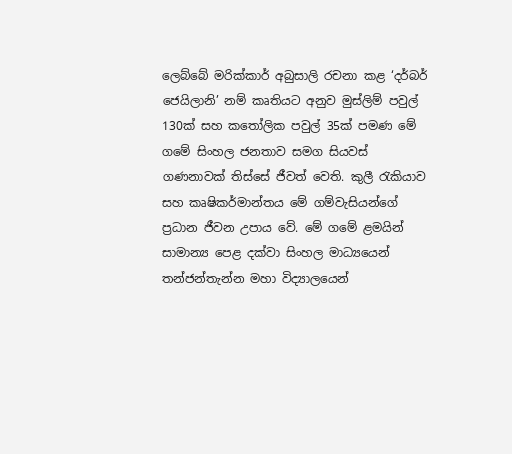ලෙබ්බේ මරික්කාර් අබුසාලි රචනා කළ ‘දර්බර් ජෙයිලානි’ නම් කෘතියට අනුව මුස්ලිම් පවුල් 130ක් සහ කතෝලික පවුල් 35ක් පමණ මේ ගමේ සිංහල ජනතාව සමග සියවස් ගණනාවක් තිස්සේ ජීවත් වෙති. කුලී රැකියාව සහ කෘෂිකර්මාන්තය මේ ගම්වැසියන්ගේ ප්‍රධාන ජීවන උපාය වේ. මේ ගමේ ළමයින් සාමාන්‍ය පෙළ දක්වා සිංහල මාධ්‍යයෙන් තන්ජන්තැන්න මහා විද්‍යාලයෙන්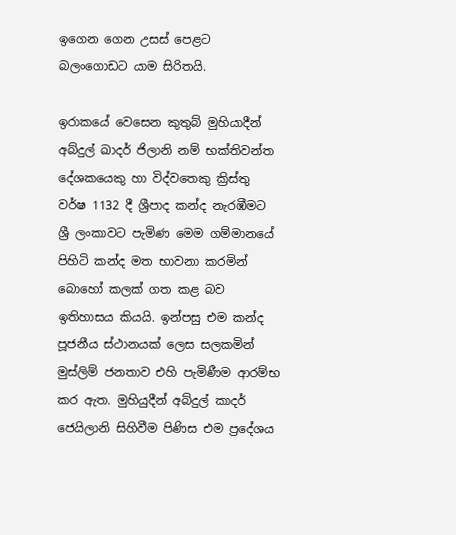ඉගෙන ගෙන උසස් පෙළට බලංගොඩට යාම සිරිතයි.

ඉරාකයේ වෙසෙන කුතුබ් මුහියාදීන් අබ්දුල් ඛාදර් ජිලානි නම් භක්තිවන්ත දේශකයෙකු හා විද්වතෙකු ක්‍රිස්තු වර්ෂ 1132 දී ශ්‍රීපාද කන්ද නැරඹීමට ශ්‍රී ලංකාවට පැමිණ මෙම ගම්මානයේ පිහිටි කන්ද මත භාවනා කරමින් බොහෝ කලක් ගත කළ බව ඉතිහාසය කියයි. ඉන්පසු එම කන්ද පූජනීය ස්ථානයක් ලෙස සලකමින් මුස්ලිම් ජනතාව එහි පැමිණීම ආරම්භ කර ඇත. මුහියුදීන් අබ්දුල් කාදර් ජෙයිලානි සිහිවීම පිණිස එම ප්‍රදේශය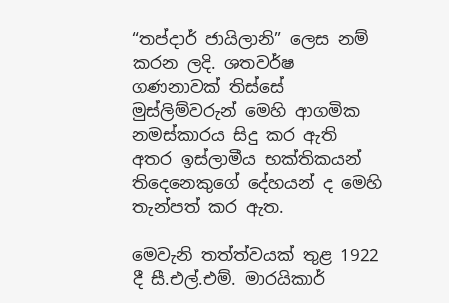“තප්දාර් ජායිලානි” ලෙස නම් කරන ලදි. ශතවර්ෂ ගණනාවක් තිස්සේ මුස්ලිම්වරුන් මෙහි ආගමික නමස්කාරය සිදු කර ඇති අතර ඉස්ලාමීය භක්තිකයන් තිදෙනෙකුගේ දේහයන් ද මෙහි තැන්පත් කර ඇත.

මෙවැනි තත්ත්වයක් තුළ 1922 දී සී.එල්.එම්. මාරයිකාර්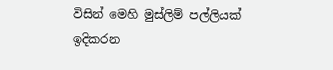විසින් මෙහි මුස්ලිම් පල්ලියක් ඉදිකරන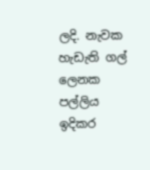ලදි. නැවක හැඩැති ගල් ලෙනක පල්ලිය ඉදිකර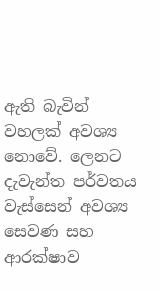ඇති බැවින් වහලක් අවශ්‍ය නොවේ. ලෙනට දැවැන්ත පර්වතය වැස්සෙන් අවශ්‍ය සෙවණ සහ ආරක්ෂාව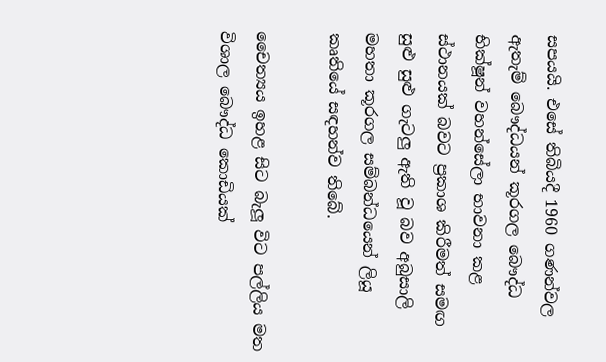සපයයි. එසේ තිබියදී 1960 ගණන්වල ඇතැම් බෞද්ධයන් කූරගල බෞද්ධ භික්ෂූන් වහන්සේලා භාවනා කළ ස්ථානයක් බවට ප්‍රකාශ කිරීමත් සමඟ සුළු සුළු ගැටලු ඇති වූ බව අබුසාලි මහතා කූරගල සම්බන්ධයෙන් ලියූ කෘතියේ සඳහන්ව තිබේ.

චෛත්‍යය ඉහළ සිට බැලූ විට පල්ලිය මත විශාල බෞද්ධ කොඩියක්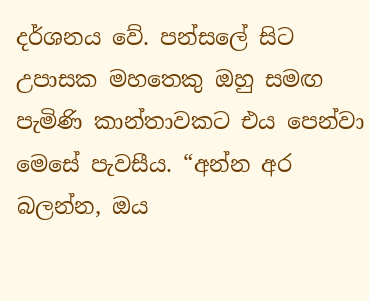දර්ශනය වේ. පන්සලේ සිට උපාසක මහතෙකු ඔහු සමඟ පැමිණි කාන්තාවකට එය පෙන්වා මෙසේ පැවසීය. “අන්න අර බලන්න, ඔය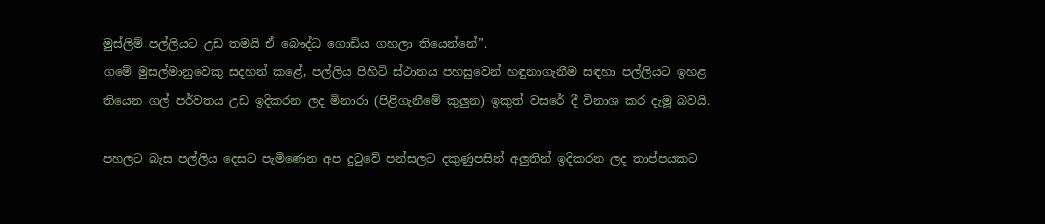මුස්ලිම් පල්ලියට උඩ තමයි ඒ බෞද්ධ ගොඩිය ගහලා තියෙන්නේ”.
ගමේ මුසල්මානුවෙකු සදහන් කළේ, පල්ලිය පිහිටි ස්ථානය පහසුවෙන් හඳුනාගැනීම සඳහා පල්ලියට ඉහළ තියෙන ගල් පර්වතය උඩ ඉදිකරන ලද මිනාරා (පිළිගැනීමේ කුලුන) ඉකුත් වසරේ දී විනාශ කර දැමූ බවයි.

පහලට බැස පල්ලිය දෙසට පැමිණෙන අප දුටුවේ පන්සලට දකුණුපසින් අලුතින් ඉදිකරන ලද තාප්පයකට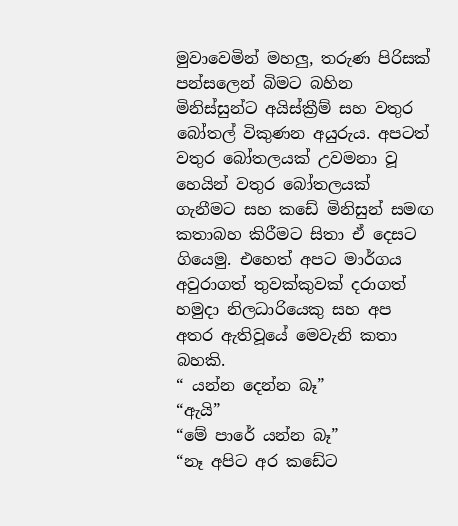මුවාවෙමින් මහලු, තරුණ පිරිසක් පන්සලෙන් බිමට බහින මිනිස්සුන්ට අයිස්ක්‍රීම් සහ වතුර බෝතල් විකුණන අයුරුය. අපටත් වතුර බෝතලයක් උවමනා වූ හෙයින් වතුර බෝතලයක් ගැනීමට සහ කඩේ මිනිසුන් සමඟ කතාබහ කිරීමට සිතා ඒ දෙසට ගියෙමු. එහෙත් අපට මාර්ගය අවුරාගත් තුවක්කුවක් දරාගත් හමුදා නිලධාරියෙකු සහ අප අතර ඇතිවූයේ මෙවැනි කතා බහකි.
“ යන්න දෙන්න බෑ”
“ඇයි”
“මේ පාරේ යන්න බෑ”
“නෑ අපිට අර කඩේට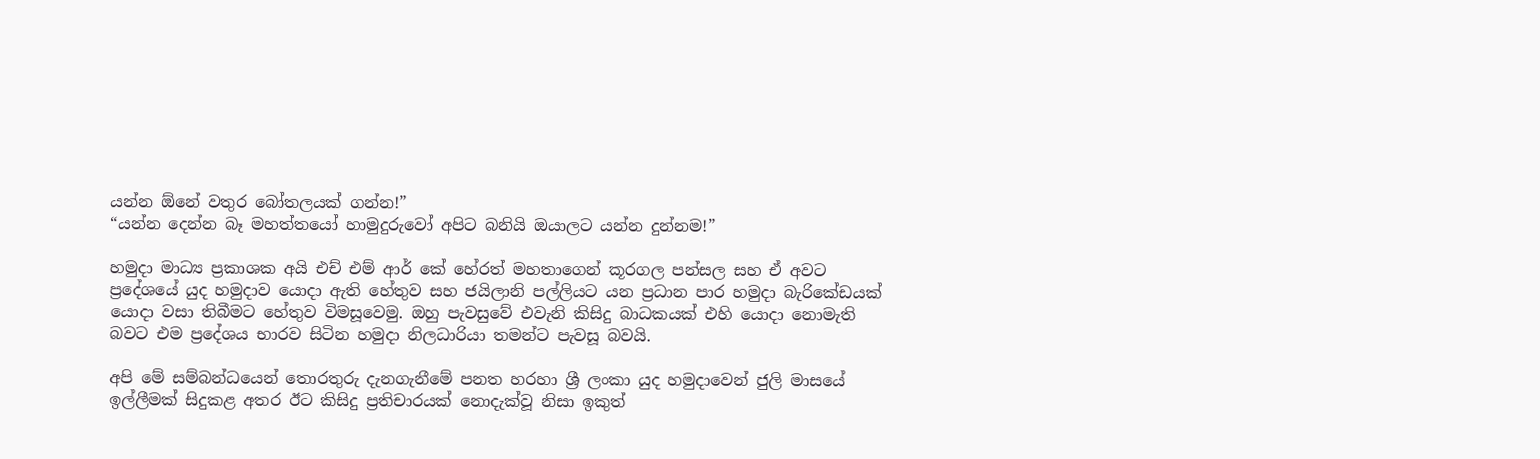යන්න ඕනේ වතුර බෝතලයක් ගන්න!”
“යන්න දෙන්න බෑ මහත්තයෝ හාමුදුරුවෝ අපිට බනියි ඔයාලට යන්න දුන්නම!”

හමුදා මාධ්‍ය ප්‍රකාශක අයි එච් එම් ආර් කේ හේරත් මහතාගෙන් කූරගල පන්සල සහ ඒ අවට ප්‍රදේශයේ යුද හමුදාව යොදා ඇති හේතුව සහ ජයිලානි පල්ලියට යන ප්‍රධාන පාර හමුදා බැරිකේඩයක් යොදා වසා තිබීමට හේතුව විමසූවෙමු. ඔහු පැවසුවේ එවැනි කිසිදු බාධකයක් එහි යොදා නොමැති බවට එම ප්‍රදේශය භාරව සිටින හමුදා නිලධාරියා තමන්ට පැවසූ බවයි.

අපි මේ සම්බන්ධයෙන් තොරතුරු දැනගැනීමේ පනත හරහා ශ්‍රී ලංකා යුද හමුදාවෙන් ජුලි මාසයේ ඉල්ලීමක් සිදුකළ අතර ඊට කිසිදු ප්‍රතිචාරයක් නොදැක්වූ නිසා ඉකුත්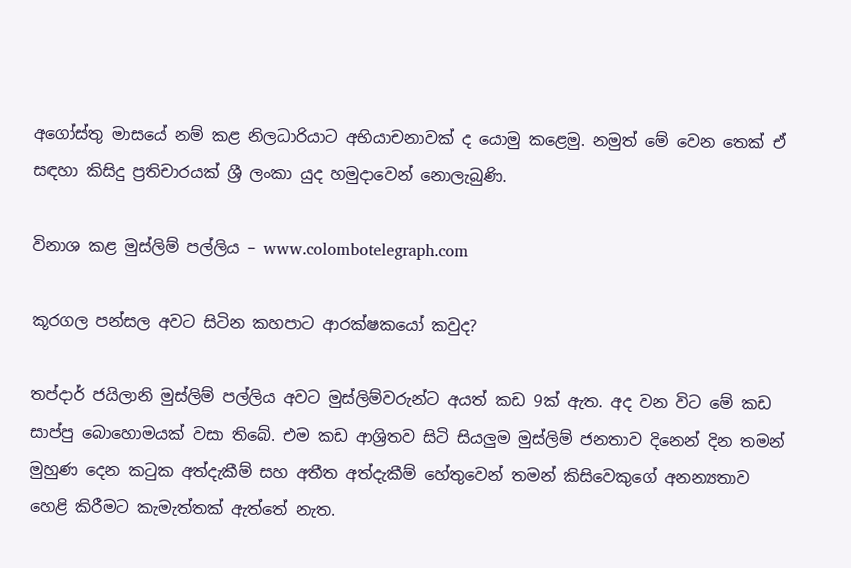අගෝස්තු මාසයේ නම් කළ නිලධාරියාට අභියාචනාවක් ද යොමු කළෙමු. නමුත් මේ වෙන තෙක් ඒ සඳහා කිසිදු ප්‍රතිචාරයක් ශ්‍රී ලංකා යුද හමුදාවෙන් නොලැබුණි.

විනාශ කළ මුස්ලිම් පල්ලිය – www.colombotelegraph.com

කූරගල පන්සල අවට සිටින කහපාට ආරක්ෂකයෝ කවුද?

තප්දාර් ජයිලානි මුස්ලිම් පල්ලිය අවට මුස්ලිම්වරුන්ට අයත් කඩ 9ක් ඇත. අද වන විට මේ කඩ සාප්පු බොහොමයක් වසා තිබේ. එම කඩ ආශ්‍රිතව සිටි සියලුම මුස්ලිම් ජනතාව දිනෙන් දින තමන් මුහුණ දෙන කටුක අත්දැකීම් සහ අතීත අත්දැකීම් හේතුවෙන් තමන් කිසිවෙකුගේ අනන්‍යතාව හෙළි කිරීමට කැමැත්තක් ඇත්තේ නැත.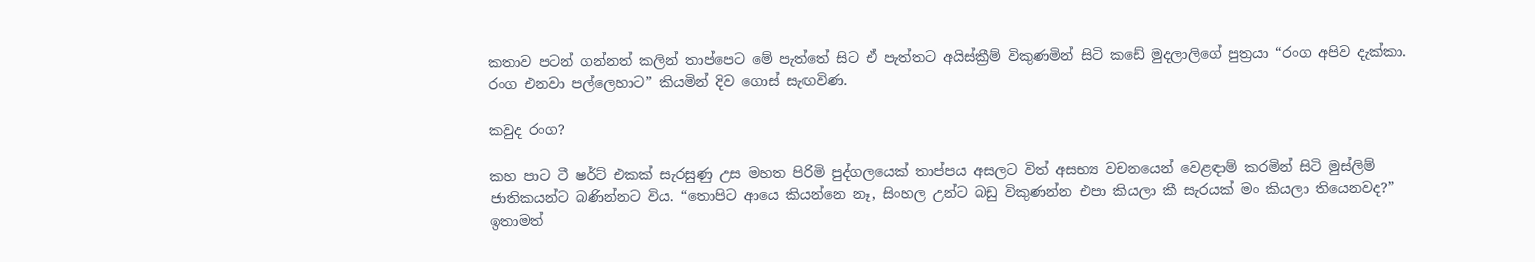කතාව පටන් ගන්නත් කලින් තාප්පෙට මේ පැත්තේ සිට ඒ පැත්තට අයිස්ක්‍රීම් විකුණමින් සිටි කඩේ මුදලාලිගේ පුත්‍රයා “රංග අපිව දැක්කා. රංග එනවා පල්ලෙහාට” කියමින් දිව ගොස් සැඟවිණ.

කවුද රංග?

කහ පාට ටී ෂර්ට් එකක් සැරසුණු උස මහත පිරිමි පුද්ගලයෙක් තාප්පය අසලට විත් අසභ්‍ය වචනයෙන් වෙළඳාම් කරමින් සිටි මුස්ලිම් ජාතිකයන්ට බණින්නට විය. “තොපිට ආයෙ කියන්නෙ නෑ, සිංහල උන්ට බඩු විකුණන්න එපා කියලා කී සැරයක් මං කියලා තියෙනවද?” ඉතාමත්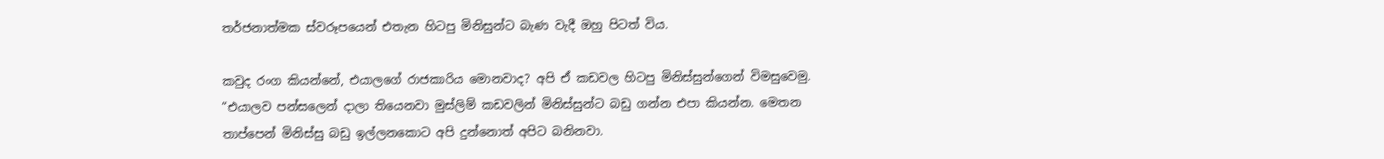තර්ජනාත්මක ස්වරූපයෙන් එතැන හිටපු මිනිසුන්ට බැණ වැදී ඔහු පිටත් විය.

කවුද රංග කියන්නේ, එයාලගේ රාජකාරිය මොනවාද? අපි ඒ කඩවල හිටපු මිනිස්සුන්ගෙන් විමසුවෙමු. “එයාලව පන්සලෙන් දාලා තියෙනවා මුස්ලිම් කඩවලින් මිනිස්සුන්ට බඩු ගන්න එපා කියන්න. මෙතන තාප්පෙන් මිනිස්සු බඩු ඉල්ලනකොට අපි දුන්නොත් අපිට බනිනවා.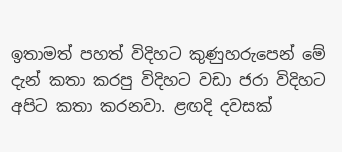ඉතාමත් පහත් විදිහට කුණුහරුපෙන් මේ දැන් කතා කරපු විදිහට වඩා ජරා විදිහට අපිට කතා කරනවා. ළඟදි දවසක්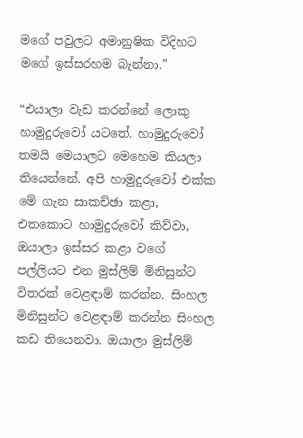මගේ පවුලට අමානුෂික විදිහට මගේ ඉස්සරහම බැන්නා.”

“එයාලා වැඩ කරන්නේ ලොකු හාමුදුරුවෝ යටතේ. හාමුදුරුවෝ තමයි මෙයාලට මෙහෙම කියලා තියෙන්නේ. අපි හාමුදුරුවෝ එක්ක මේ ගැන සාකච්ඡා කළා, එතකොට හාමුදුරුවෝ කිව්වා, ඔයාලා ඉස්සර කළා වගේ පල්ලියට එන මුස්ලිම් මිනිසුන්ට විතරක් වෙළඳාම් කරන්න. සිංහල මිනිසුන්ට වෙළඳාම් කරන්න සිංහල කඩ තියෙනවා. ඔයාලා මුස්ලිම්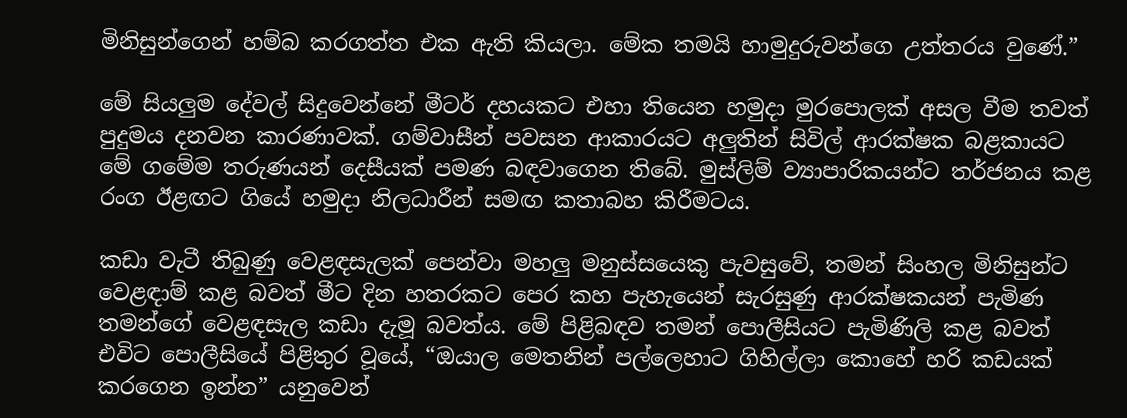මිනිසුන්ගෙන් හම්බ කරගත්ත එක ඇති කියලා. මේක තමයි හාමුදුරුවන්ගෙ උත්තරය වුණේ.”

මේ සියලුම දේවල් සිදුවෙන්නේ මීටර් දහයකට එහා තියෙන හමුදා මුරපොලක් අසල වීම තවත් පුදුමය දනවන කාරණාවක්. ගම්වාසීන් පවසන ආකාරයට අලුතින් සිවිල් ආරක්ෂක බළකායට මේ ගමේම තරුණයන් දෙසීයක් පමණ බඳවාගෙන තිබේ. මුස්ලිම් ව්‍යාපාරිකයන්ට තර්ජනය කළ රංග ඊළඟට ගියේ හමුදා නිලධාරීන් සමඟ කතාබහ කිරීමටය.

කඩා වැටී තිබුණු වෙළඳසැලක් පෙන්වා මහලු මනුස්සයෙකු පැවසුවේ, තමන් සිංහල මිනිසුන්ට වෙළඳාම් කළ බවත් මීට දින හතරකට පෙර කහ පැහැයෙන් සැරසුණු ආරක්ෂකයන් පැමිණ තමන්ගේ වෙළඳසැල කඩා දැමූ බවත්ය. මේ පිළිබඳව තමන් පොලීසියට පැමිණිලි කළ බවත් එවිට පොලීසියේ පිළිතුර වූයේ, “ඔයාල මෙතනින් පල්ලෙහාට ගිහිල්ලා කොහේ හරි කඩයක් කරගෙන ඉන්න” යනුවෙන්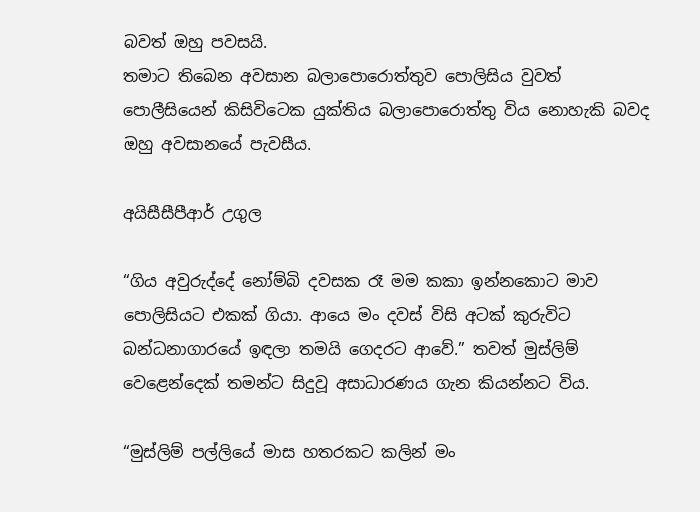බවත් ඔහු පවසයි.
තමාට තිබෙන අවසාන බලාපොරොත්තුව පොලිසිය වුවත් පොලීසියෙන් කිසිවිටෙක යුක්තිය බලාපොරොත්තු විය නොහැකි බවද ඔහු අවසානයේ පැවසීය.

අයිසීසීපීආර් උගුල

“ගිය අවුරුද්දේ නෝම්බි දවසක රෑ මම කකා ඉන්නකොට මාව පොලිසියට එකක් ගියා. ආයෙ මං දවස් විසි අටක් කුරුවිට බන්ධනාගාරයේ ඉඳලා තමයි ගෙදරට ආවේ.” තවත් මුස්ලිම් වෙළෙන්දෙක් තමන්ට සිදුවූ අසාධාරණය ගැන කියන්නට විය.

“මුස්ලිම් පල්ලියේ මාස හතරකට කලින් මං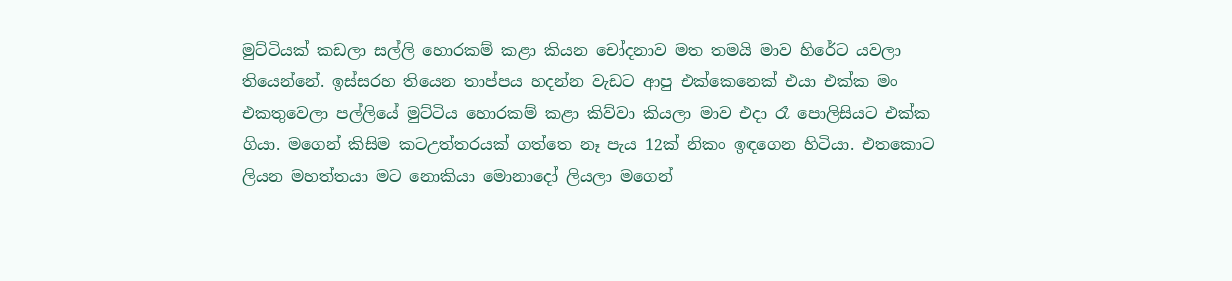මුට්ටියක් කඩලා සල්ලි හොරකම් කළා කියන චෝදනාව මත තමයි මාව හිරේට යවලා තියෙන්නේ. ඉස්සරහ තියෙන තාප්පය හදන්න වැඩට ආපු එක්කෙනෙක් එයා එක්ක මං එකතුවෙලා පල්ලියේ මුට්ටිය හොරකම් කළා කිව්වා කියලා මාව එදා රෑ පොලිසියට එක්ක ගියා. මගෙන් කිසිම කටඋත්තරයක් ගත්තෙ නෑ පැය 12ක් නිකං ඉඳගෙන හිටියා. එතකොට ලියන මහත්තයා මට නොකියා මොනාදෝ ලියලා මගෙන්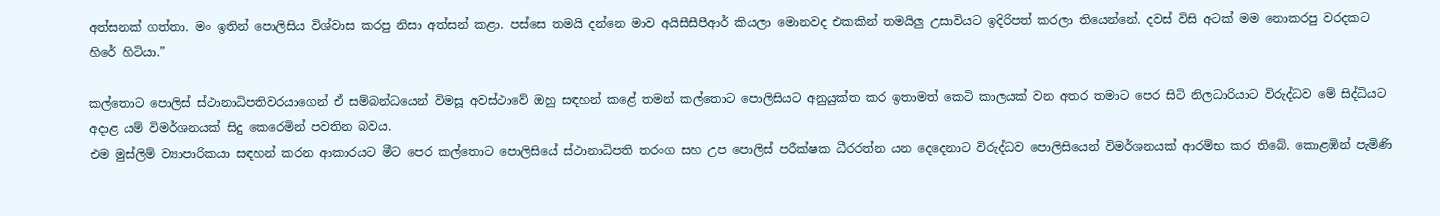අත්සනක් ගත්තා. මං ඉතින් පොලිසිය විශ්වාස කරපු නිසා අත්සන් කළා. පස්සෙ තමයි දන්නෙ මාව අයිසීසීපීආර් කියලා මොනවද එකකින් තමයිලු උසාවියට ඉදිරිපත් කරලා තියෙන්නේ. දවස් විසි අටක් මම නොකරපු වරදකට හිරේ හිටියා.”

කල්තොට පොලිස් ස්ථානාධිපතිවරයාගෙන් ඒ සම්බන්ධයෙන් විමසූ අවස්ථාවේ ඔහු සඳහන් කළේ තමන් කල්තොට පොලිසියට අනුයුක්ත කර ඉතාමත් කෙටි කාලයක් වන අතර තමාට පෙර සිටි නිලධාරියාට විරුද්ධව මේ සිද්ධියට අදාළ යම් විමර්ශනයක් සිදු කෙරෙමින් පවතින බවය.
එම මුස්ලිම් ව්‍යාපාරිකයා සඳහන් කරන ආකාරයට මීට පෙර කල්තොට පොලිසියේ ස්ථානාධිපති තරංග සහ උප පොලිස් පරීක්ෂක ධීරරත්න යන දෙදෙනාට විරුද්ධව පොලිසියෙන් විමර්ශනයක් ආරම්භ කර තිබේ. කොළඹින් පැමිණි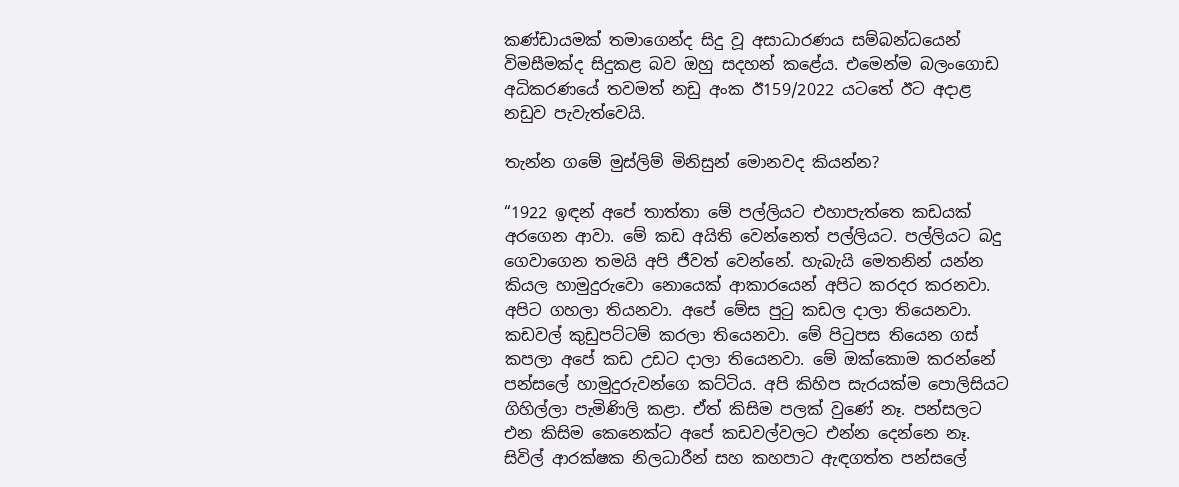කණ්ඩායමක් තමාගෙන්ද සිදු වූ අසාධාරණය සම්බන්ධයෙන් විමසීමක්ද සිදුකළ බව ඔහු සදහන් කළේය. එමෙන්ම බලංගොඩ අධිකරණයේ තවමත් නඩු අංක ඊ159/2022 යටතේ ඊට අදාළ නඩුව පැවැත්වෙයි.

තැන්න ගමේ මුස්ලිම් මිනිසුන් මොනවද කියන්න?

“1922 ඉඳන් අපේ තාත්තා මේ පල්ලියට එහාපැත්තෙ කඩයක් අරගෙන ආවා. මේ කඩ අයිති වෙන්නෙත් පල්ලියට. පල්ලියට බදු ගෙවාගෙන තමයි අපි ජීවත් වෙන්නේ. හැබැයි මෙතනින් යන්න කියල හාමුදුරුවො නොයෙක් ආකාරයෙන් අපිට කරදර කරනවා. අපිට ගහලා තියනවා. අපේ මේස පුටු කඩල දාලා තියෙනවා. කඩවල් කුඩුපට්ටම් කරලා තියෙනවා. මේ පිටුපස තියෙන ගස් කපලා අපේ කඩ උඩට දාලා තියෙනවා. මේ ඔක්කොම කරන්නේ පන්සලේ හාමුදුරුවන්ගෙ කට්ටිය. අපි කිහිප සැරයක්ම පොලිසියට ගිහිල්ලා පැමිණිලි කළා. ඒත් කිසිම පලක් වුණේ නෑ. පන්සලට එන කිසිම කෙනෙක්ට අපේ කඩවල්වලට එන්න දෙන්නෙ නෑ. සිවිල් ආරක්ෂක නිලධාරීන් සහ කහපාට ඇඳගත්ත පන්සලේ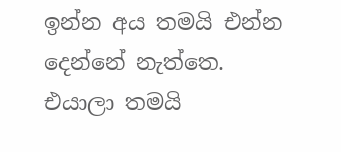ඉන්න අය තමයි එන්න දෙන්නේ නැත්තෙ. එයාලා තමයි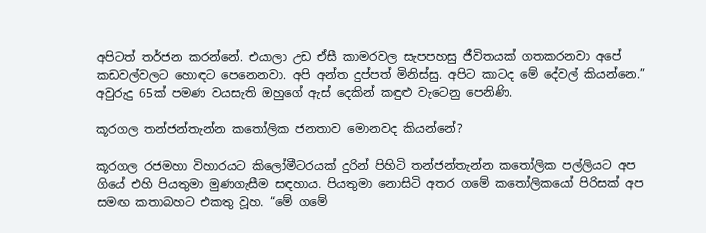අපිටත් තර්ජන කරන්නේ. එයාලා උඩ ඒසී කාමරවල සැපපහසු ජීවිතයක් ගතකරනවා අපේ කඩවල්වලට හොඳට පෙනෙනවා. අපි අන්ත දුප්පත් මිනිස්සු. අපිට කාටද මේ දේවල් කියන්නෙ.” අවුරුදු 65ක් පමණ වයසැති ඔහුගේ ඇස් දෙකින් කඳුළු වැටෙනු පෙනිණි.

කූරගල තන්ජන්තැන්න කතෝලික ජනතාව මොනවද කියන්නේ?

කූරගල රජමහා විහාරයට කිලෝමීටරයක් දුරින් පිහිටි තන්ජන්තැන්න කතෝලික පල්ලියට අප ගියේ එහි පියතුමා මුණගැසීම සඳහාය. පියතුමා නොසිටි අතර ගමේ කතෝලිකයෝ පිරිසක් අප සමඟ කතාබහට එකතු වූහ. “මේ ගමේ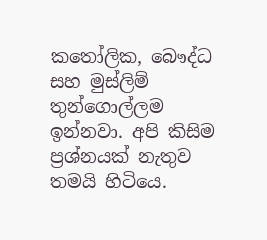කතෝලික, බෞද්ධ සහ මුස්ලිම් තුන්ගොල්ලම ඉන්නවා. අපි කිසිම ප්‍රශ්නයක් නැතුව තමයි හිටියෙ.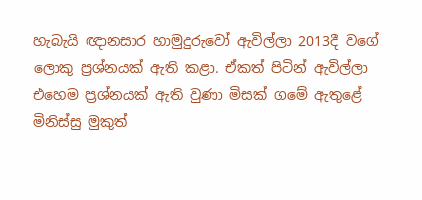හැබැයි ඥානසාර හාමුදුරුවෝ ඇවිල්ලා 2013දී වගේ ලොකු ප්‍රශ්නයක් ඇති කළා. ඒකත් පිටින් ඇවිල්ලා එහෙම ප්‍රශ්නයක් ඇති වුණා මිසක් ගමේ ඇතුළේ මිනිස්සු මුකුත්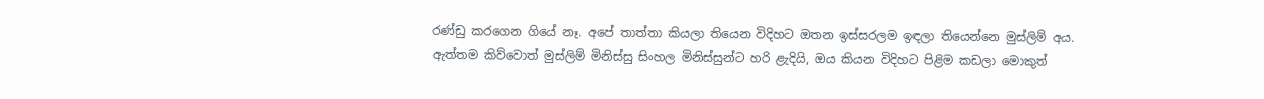රණ්ඩු කරගෙන ගියේ නෑ. අපේ තාත්තා කියලා තියෙන විදිහට ඔතන ඉස්සරලම ඉඳලා තියෙන්නෙ මුස්ලිම් අය. ඇත්තම කිව්වොත් මුස්ලිම් මිනිස්සු සිංහල මිනිස්සුන්ට හරි ළැදියි, ඔය කියන විදිහට පිළිම කඩලා මොකුත්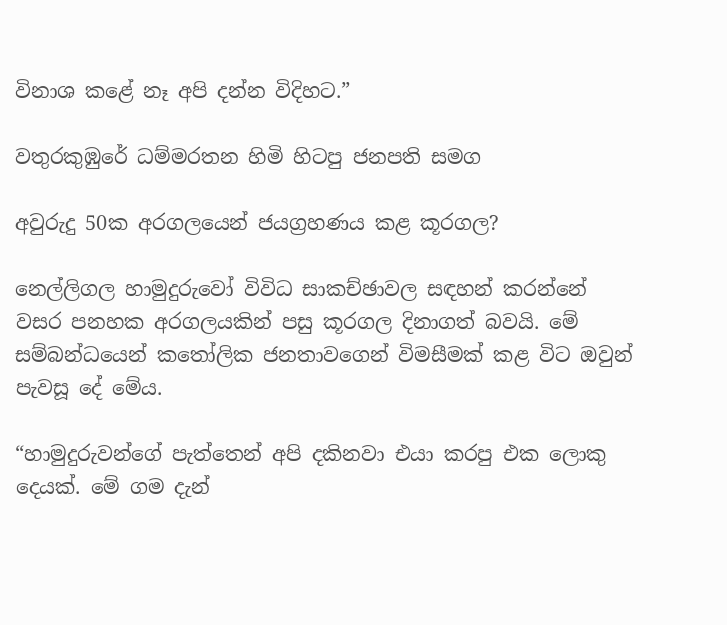විනාශ කළේ නෑ අපි දන්න විදිහට.”

වතුරකුඹුරේ ධම්මරතන හිමි හිටපු ජනපති සමග

අවුරුදු 50ක අරගලයෙන් ජයග්‍රහණය කළ කූරගල?

නෙල්ලිගල හාමුදුරුවෝ විවිධ සාකච්ඡාවල සඳහන් කරන්නේ වසර පනහක අරගලයකින් පසු කූරගල දිනාගත් බවයි. මේ සම්බන්ධයෙන් කතෝලික ජනතාවගෙන් විමසීමක් කළ විට ඔවුන් පැවසූ දේ මේය.

“හාමුදුරුවන්ගේ පැත්තෙන් අපි දකිනවා එයා කරපු එක ලොකු දෙයක්. මේ ගම දැන්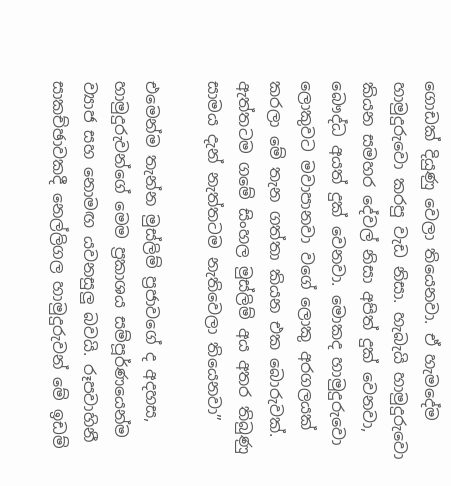ගොඩක් දියුණු වෙලා තියෙනවා. ඒ හැමදේම හාමුදුරුවො කරපු වැඩ නිසා. හැබැයි හාමුදුරුවො කියන සමහර දේවල් නිසා අපිත් දුක් වෙනවා, බෞද්ධ අයත් දුක් වෙනවා. මොකද හාමුදුරුවො ලොකුවට මවාපානවා වගේ ලොකු අරගලයක් කරලා මේ තැන ගත්තා කියන එක බොරුවක්. ඇත්තටම ගමේ සිංහල මුස්ලිම් අය අතර තිබුණු සාමය දැන් නැත්තටම නැතිවෙලා තියෙනවා”

එමෙන්ම තැන්න මුස්ලිම් ප්‍රජාවගේ ද අදහස, හාමුදුරුවන්ගේ මෙම ප්‍රකාශය සම්පූර්ණයෙන්ම ව්‍යාජ සහ නොමඟ යවනසුලු බවයි. රූපවාහිනී සාකච්ඡාවකදී නෙල්ලිගල හාමුදුරුවන් මේ ඉඩම්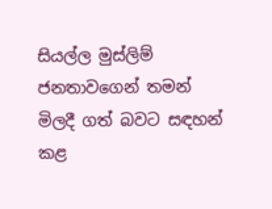සියල්ල මුස්ලිම් ජනතාවගෙන් තමන් මිලදී ගත් බවට සඳහන් කළ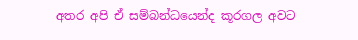අතර අපි ඒ සම්බන්ධයෙන්ද කූරගල අවට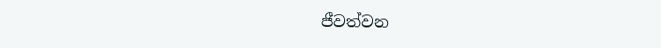ජීවත්වන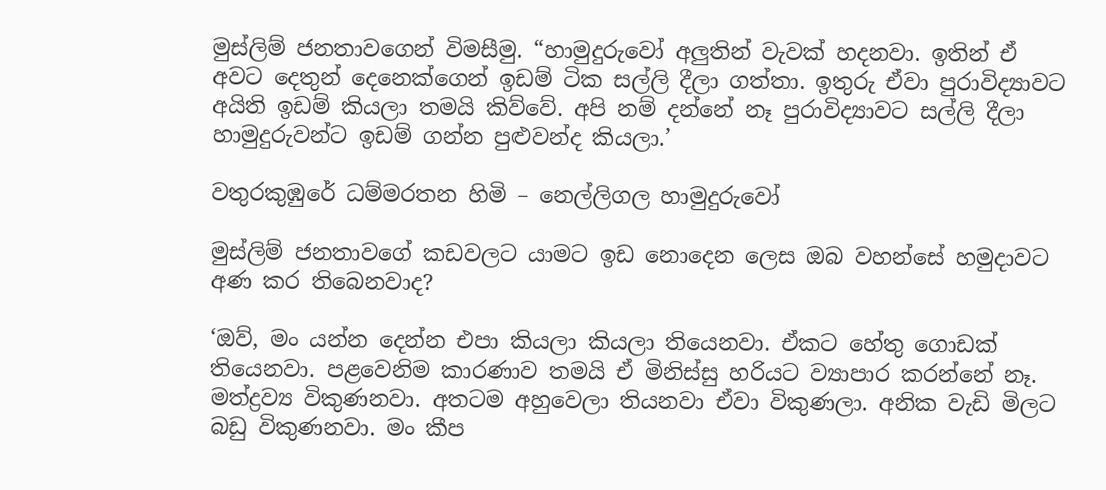මුස්ලිම් ජනතාවගෙන් විමසීමු. “හාමුදුරුවෝ අලුතින් වැවක් හදනවා. ඉතින් ඒ අවට දෙතුන් දෙනෙක්ගෙන් ඉඩම් ටික සල්ලි දීලා ගත්තා. ඉතුරු ඒවා පුරාවිද්‍යාවට අයිති ඉඩම් කියලා තමයි කිව්වේ. අපි නම් දන්නේ නෑ පුරාවිද්‍යාවට සල්ලි දීලා හාමුදුරුවන්ට ඉඩම් ගන්න පුළුවන්ද කියලා.’

වතුරකුඹුරේ ධම්මරතන හිමි – නෙල්ලිගල හාමුදුරුවෝ

මුස්ලිම් ජනතාවගේ කඩවලට යාමට ඉඩ නොදෙන ලෙස ඔබ වහන්සේ හමුදාවට අණ කර තිබෙනවාද?

‘ඔව්, මං යන්න දෙන්න එපා කියලා කියලා තියෙනවා. ඒකට හේතු ගොඩක් තියෙනවා. පළවෙනිම කාරණාව තමයි ඒ මිනිස්සු හරියට ව්‍යාපාර කරන්නේ නෑ. මත්ද්‍රව්‍ය විකුණනවා. අතටම අහුවෙලා තියනවා ඒවා විකුණලා. අනික වැඩි මිලට බඩු විකුණනවා. මං කීප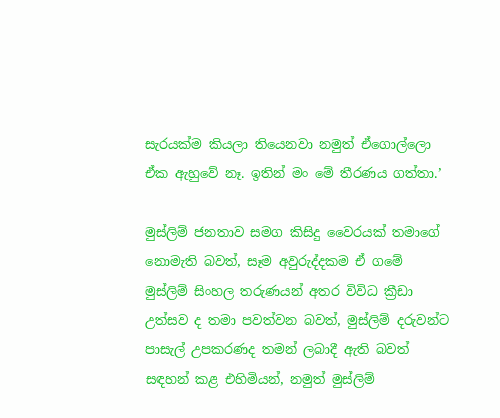සැරයක්ම කියලා තියෙනවා නමුත් ඒගොල්ලො ඒක ඇහුවේ නෑ. ඉතින් මං මේ තීරණය ගත්තා.’

මුස්ලිම් ජනතාව සමග කිසිදු වෛරයක් තමාගේ නොමැති බවත්, සෑම අවුරුද්දකම ඒ ගමේ මුස්ලිම් සිංහල තරුණයන් අතර විවිධ ක්‍රීඩා උත්සව ද තමා පවත්වන බවත්, මුස්ලිම් දරුවන්ට පාසැල් උපකරණද තමන් ලබාදී ඇති බවත් සඳහන් කළ එහිමියන්, නමුත් මුස්ලිම්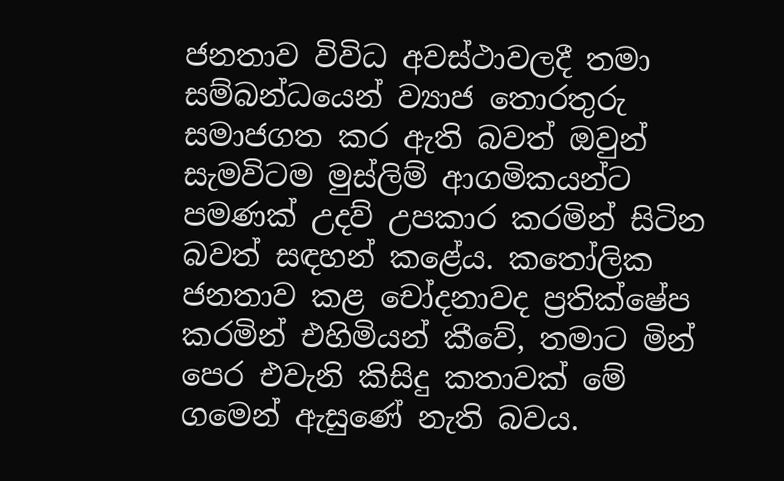ජනතාව විවිධ අවස්ථාවලදී තමා සම්බන්ධයෙන් ව්‍යාජ තොරතුරු සමාජගත කර ඇති බවත් ඔවුන් සැමවිටම මුස්ලිම් ආගමිකයන්ට පමණක් උදව් උපකාර කරමින් සිටින බවත් සඳහන් කළේය. කතෝලික ජනතාව කළ චෝදනාවද ප්‍රතික්ෂේප කරමින් එහිමියන් කීවේ, තමාට මින් පෙර එවැනි කිසිදු කතාවක් මේ ගමෙන් ඇසුණේ නැති බවය.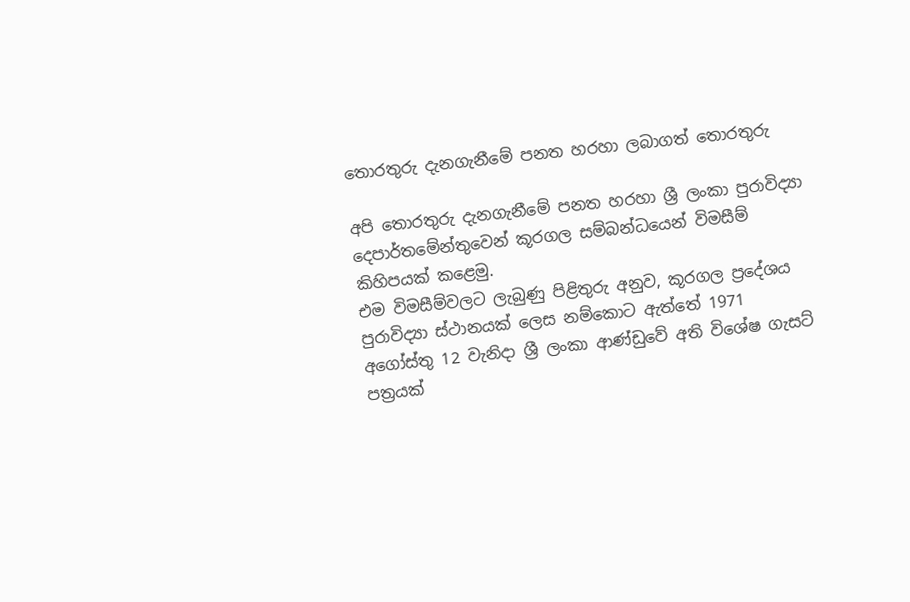තොරතුරු දැනගැනීමේ පනත හරහා ලබාගත් තොරතුරු

අපි තොරතුරු දැනගැනීමේ පනත හරහා ශ්‍රී ලංකා පුරාවිද්‍යා දෙපාර්තමේන්තුවෙන් කූරගල සම්බන්ධයෙන් විමසීම් කිහිපයක් කළෙමු.
එම විමසීම්වලට ලැබුණු පිළිතුරු අනුව, කූරගල ප්‍රදේශය පුරාවිද්‍යා ස්ථානයක් ලෙස නම්කොට ඇත්තේ 1971 අගෝස්තු 12 වැනිදා ශ්‍රී ලංකා ආණ්ඩුවේ අති විශේෂ ගැසට් පත්‍රයක්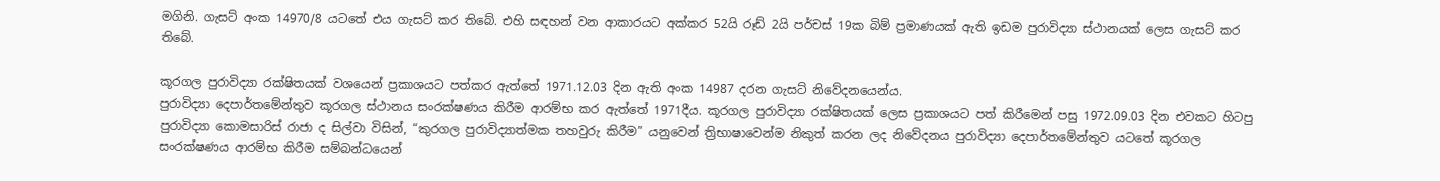මගිනි. ගැසට් අංක 14970/8 යටතේ එය ගැසට් කර තිබේ. එහි සඳහන් වන ආකාරයට අක්කර 52යි රූඩ් 2යි පර්චස් 19ක බිම් ප්‍රමාණයක් ඇති ඉඩම පුරාවිද්‍යා ස්ථානයක් ලෙස ගැසට් කර තිබේ.

කූරගල පුරාවිද්‍යා රක්ෂිතයක් වශයෙන් ප්‍රකාශයට පත්කර ඇත්තේ 1971.12.03 දින ඇති අංක 14987 දරන ගැසට් නිවේදනයෙන්ය.
පුරාවිද්‍යා දෙපාර්තමේන්තුව කූරගල ස්ථානය සංරක්ෂණය කිරීම ආරම්භ කර ඇත්තේ 1971දීය. කූරගල පුරාවිද්‍යා රක්ෂිතයක් ලෙස ප්‍රකාශයට පත් කිරීමෙන් පසු 1972.09.03 දින එවකට හිටපු පුරාවිද්‍යා කොමසාරිස් රාජා ද සිල්වා විසින්, “කුරගල පුරාවිද්‍යාත්මක තහවුරු කිරීම” යනුවෙන් ත්‍රිභාෂාවෙන්ම නිකුත් කරන ලද නිවේදනය පුරාවිද්‍යා දෙපාර්තමේන්තුව යටතේ කූරගල සංරක්ෂණය ආරම්භ කිරීම සම්බන්ධයෙන්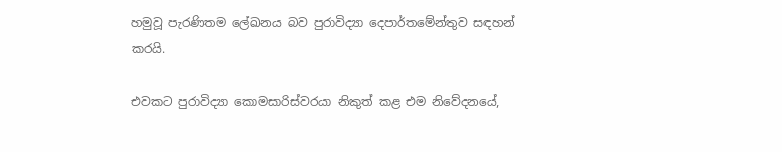හමුවූ පැරණිතම ලේඛනය බව පුරාවිද්‍යා දෙපාර්තමේන්තුව සඳහන් කරයි.

එවකට පුරාවිද්‍යා කොමසාරිස්වරයා නිකුත් කළ එම නිවේදනයේ,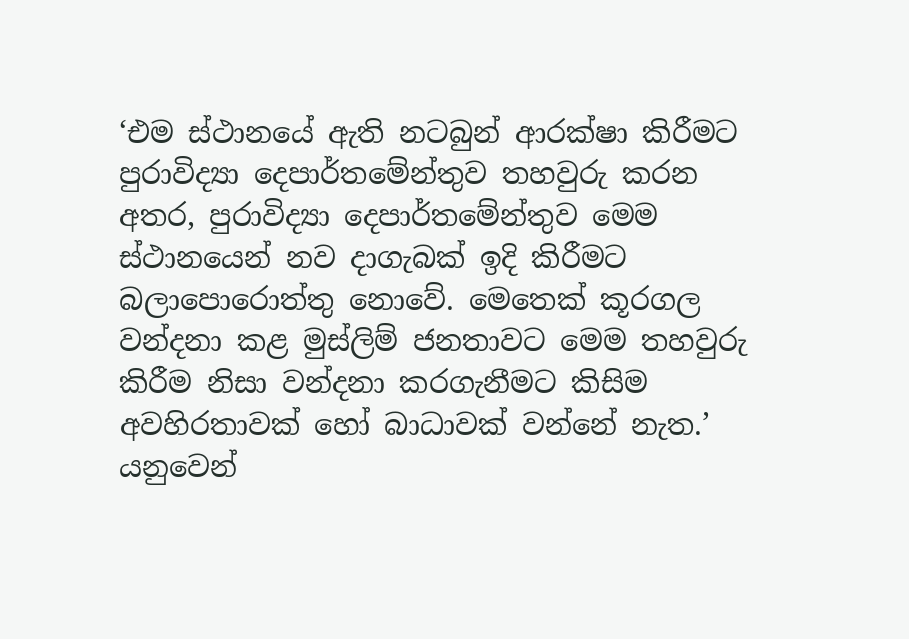‘එම ස්ථානයේ ඇති නටබුන් ආරක්ෂා කිරීමට පුරාවිද්‍යා දෙපාර්තමේන්තුව තහවුරු කරන අතර, පුරාවිද්‍යා දෙපාර්තමේන්තුව මෙම ස්ථානයෙන් නව දාගැබක් ඉදි කිරීමට බලාපොරොත්තු නොවේ. මෙතෙක් කූරගල වන්දනා කළ මුස්ලිම් ජනතාවට මෙම තහවුරු කිරීම නිසා වන්දනා කරගැනීමට කිසිම අවහිරතාවක් හෝ බාධාවක් වන්නේ නැත.’ යනුවෙන්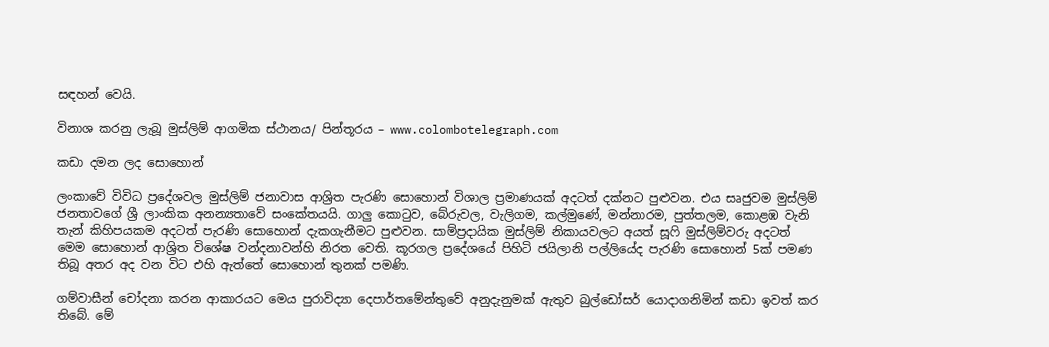සඳහන් වෙයි.

විනාශ කරනු ලැබූ මුස්ලිම් ආගමික ස්ථානය/ පින්තූරය – www.colombotelegraph.com

කඩා දමන ලද සොහොන්

ලංකාවේ විවිධ ප්‍රදේශවල මුස්ලිම් ජනාවාස ආශ්‍රිත පැරණි සොහොන් විශාල ප්‍රමාණයක් අදටත් දක්නට පුළුවන. එය සෘජුවම මුස්ලිම් ජනතාවගේ ශ්‍රී ලාංකික අනන්‍යතාවේ සංකේතයයි. ගාලු කොටුව, බේරුවල, වැලිගම, කල්මුණේ, මන්නාරම, පුත්තලම, කොළඹ වැනි තැන් කිහිපයකම අදටත් පැරණි සොහොන් දැකගැනීමට පුළුවන. සාම්ප්‍රදායික මුස්ලිම් නිකායවලට අයත් සූෆි මුස්ලිම්වරු අදටත් මෙම සොහොන් ආශ්‍රිත විශේෂ වන්දනාවන්හි නිරත වෙති. කූරගල ප්‍රදේශයේ පිහිටි ජයිලානි පල්ලියේද පැරණි සොහොන් 5ක් පමණ තිබූ අතර අද වන විට එහි ඇත්තේ සොහොන් තුනක් පමණි.

ගම්වාසීන් චෝදනා කරන ආකාරයට මෙය පුරාවිද්‍යා දෙපාර්තමේන්තුවේ අනුදැනුමක් ඇතුව බුල්ඩෝසර් යොදාගනිමින් කඩා ඉවත් කර තිබේ. මේ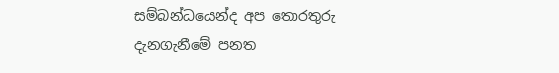සම්බන්ධයෙන්ද අප තොරතුරු දැනගැනීමේ පනත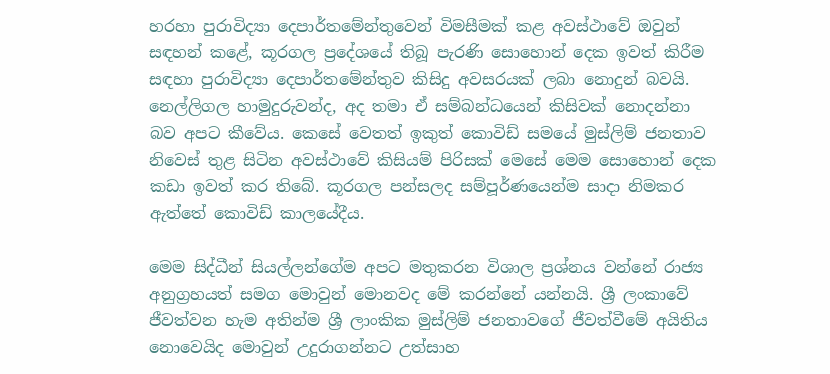හරහා පුරාවිද්‍යා දෙපාර්තමේන්තුවෙන් විමසීමක් කළ අවස්ථාවේ ඔවුන් සඳහන් කළේ, කූරගල ප්‍රදේශයේ තිබූ පැරණි සොහොන් දෙක ඉවත් කිරීම සඳහා පුරාවිද්‍යා දෙපාර්තමේන්තුව කිසිදු අවසරයක් ලබා නොදුන් බවයි. නෙල්ලිගල හාමුදුරුවන්ද, අද තමා ඒ සම්බන්ධයෙන් කිසිවක් නොදන්නා බව අපට කීවේය. කෙසේ වෙතත් ඉකුත් කොවිඩ් සමයේ මුස්ලිම් ජනතාව නිවෙස් තුළ සිටින අවස්ථාවේ කිසියම් පිරිසක් මෙසේ මෙම සොහොන් දෙක කඩා ඉවත් කර තිබේ. කූරගල පන්සලද සම්පූර්ණයෙන්ම සාදා නිමකර ඇත්තේ කොවිඩ් කාලයේදීය.

මෙම සිද්ධීන් සියල්ලන්ගේම අපට මතුකරන විශාල ප්‍රශ්නය වන්නේ රාජ්‍ය අනුග්‍රහයත් සමග මොවුන් මොනවද මේ කරන්නේ යන්නයි. ශ්‍රී ලංකාවේ ජීවත්වන හැම අතින්ම ශ්‍රී ලාංකික මුස්ලිම් ජනතාවගේ ජීවත්වීමේ අයිතිය නොවෙයිද මොවුන් උදුරාගන්නට උත්සාහ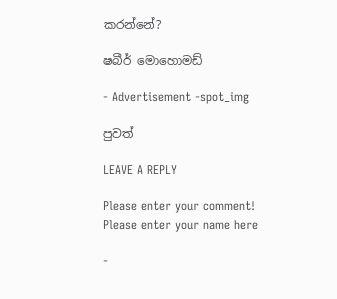කරන්නේ?

ෂබීර් මොහොමඩ්

- Advertisement -spot_img

පුවත්

LEAVE A REPLY

Please enter your comment!
Please enter your name here

-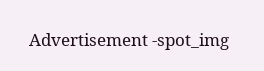Advertisement -spot_img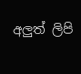අලුත් ලිපි